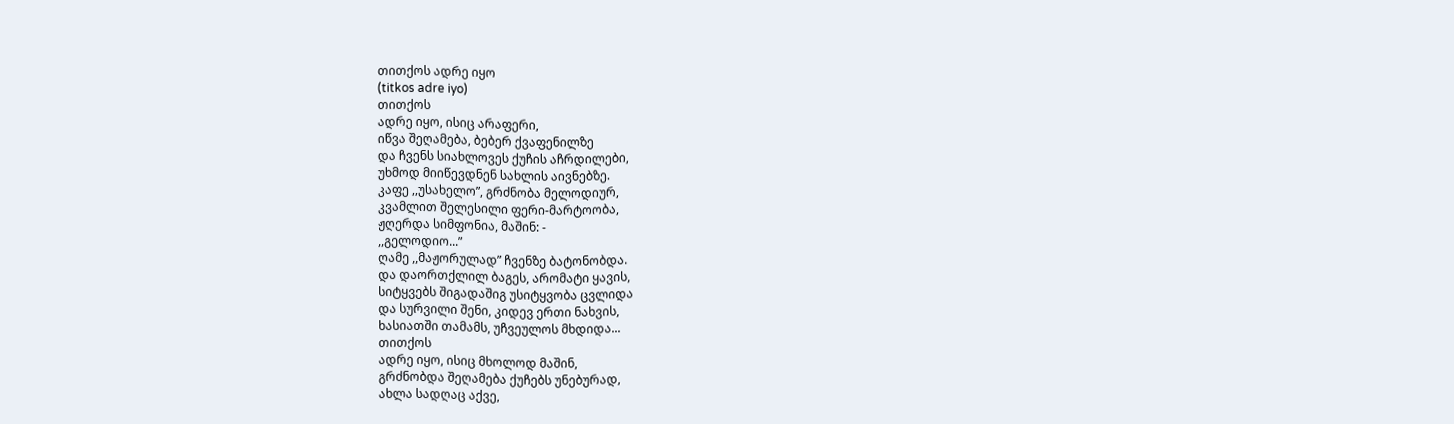თითქოს ადრე იყო
(titkos adre iyo)
თითქოს
ადრე იყო, ისიც არაფერი,
იწვა შეღამება, ბებერ ქვაფენილზე
და ჩვენს სიახლოვეს ქუჩის აჩრდილები,
უხმოდ მიიწევდნენ სახლის აივნებზე.
კაფე ,,უსახელო”, გრძნობა მელოდიურ,
კვამლით შელესილი ფერი-მარტოობა,
ჟღერდა სიმფონია, მაშინ: -
,,გელოდიო...”
ღამე ,,მაჟორულად” ჩვენზე ბატონობდა.
და დაორთქლილ ბაგეს, არომატი ყავის,
სიტყვებს შიგადაშიგ უსიტყვობა ცვლიდა
და სურვილი შენი, კიდევ ერთი ნახვის,
ხასიათში თამამს, უჩვეულოს მხდიდა...
თითქოს
ადრე იყო, ისიც მხოლოდ მაშინ,
გრძნობდა შეღამება ქუჩებს უნებურად,
ახლა სადღაც აქვე,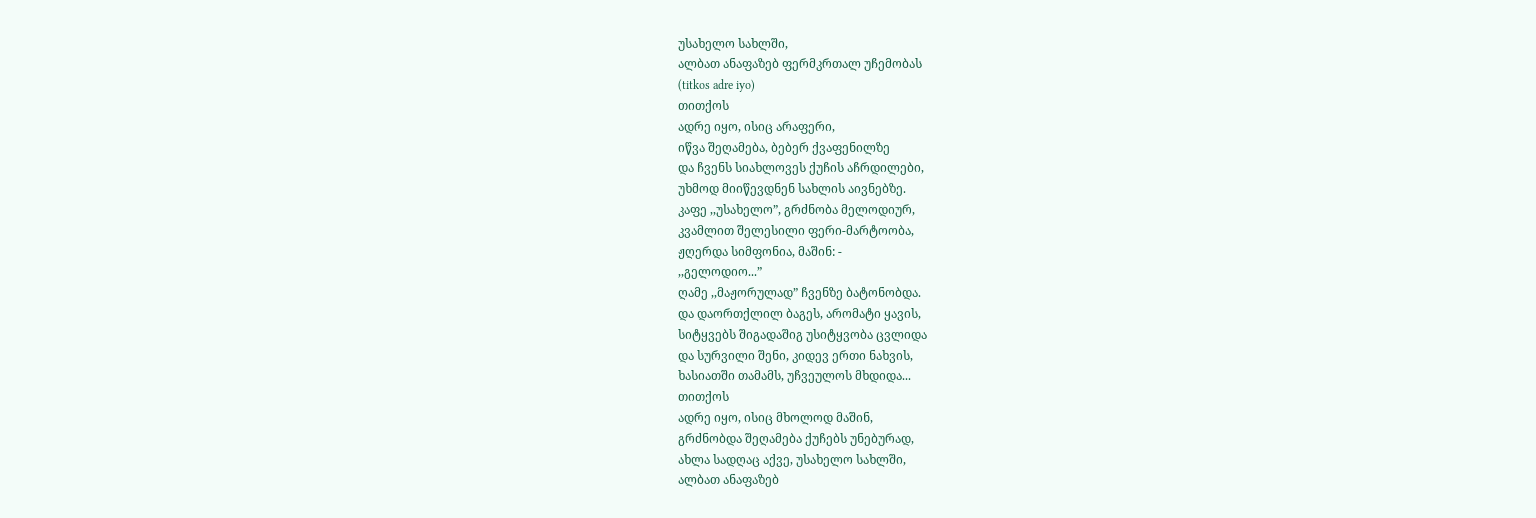უსახელო სახლში,
ალბათ ანაფაზებ ფერმკრთალ უჩემობას
(titkos adre iyo)
თითქოს
ადრე იყო, ისიც არაფერი,
იწვა შეღამება, ბებერ ქვაფენილზე
და ჩვენს სიახლოვეს ქუჩის აჩრდილები,
უხმოდ მიიწევდნენ სახლის აივნებზე.
კაფე ,,უსახელო”, გრძნობა მელოდიურ,
კვამლით შელესილი ფერი-მარტოობა,
ჟღერდა სიმფონია, მაშინ: -
,,გელოდიო...”
ღამე ,,მაჟორულად” ჩვენზე ბატონობდა.
და დაორთქლილ ბაგეს, არომატი ყავის,
სიტყვებს შიგადაშიგ უსიტყვობა ცვლიდა
და სურვილი შენი, კიდევ ერთი ნახვის,
ხასიათში თამამს, უჩვეულოს მხდიდა...
თითქოს
ადრე იყო, ისიც მხოლოდ მაშინ,
გრძნობდა შეღამება ქუჩებს უნებურად,
ახლა სადღაც აქვე, უსახელო სახლში,
ალბათ ანაფაზებ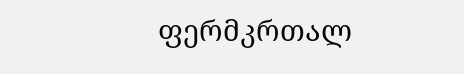ფერმკრთალ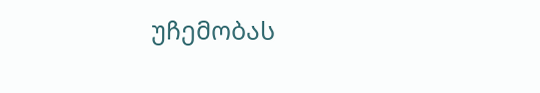უჩემობას